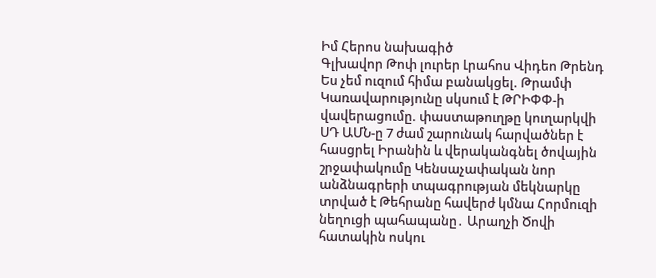Իմ Հերոս նախագիծ
Գլխավոր Թոփ լուրեր Լրահոս Վիդեո Թրենդ
Ես չեմ ուզում հիմա բանակցել. Թրամփ Կառավարությունը սկսում է ԹՐԻՓՓ-ի վավերացումը. փաստաթուղթը կուղարկվի ՍԴ ԱՄՆ-ը 7 ժամ շարունակ հարվածներ է հասցրել Իրանին և վերականգնել ծովային շրջափակումը Կենսաչափական նոր անձնագրերի տպագրության մեկնարկը տրված է Թեհրանը հավերժ կմնա Հորմուզի նեղուցի պահապանը․ Արաղչի Ծովի հատակին ոսկու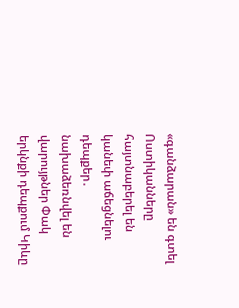«գանձարան» են գտել Ոստիկանները հայտնաբերել են կանեփ աճեցնելու դեպքեր․ նախաձեռնվել են վարույթներ Փակ երկնքի դեպքում Կիևը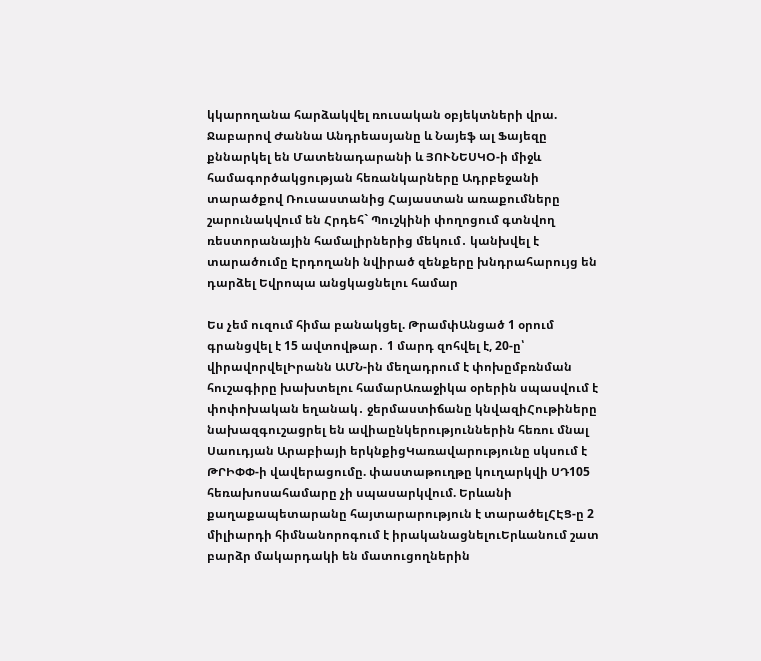կկարողանա հարձակվել ռուսական օբյեկտների վրա. Ջաբարով Ժաննա Անդրեասյանը և Նայեֆ ալ Ֆայեզը քննարկել են Մատենադարանի և ՅՈՒՆԵՍԿՕ-ի միջև համագործակցության հեռանկարները Ադրբեջանի տարածքով Ռուսաստանից Հայաստան առաքումները շարունակվում են Հրդեհ` Պուշկինի փողոցում գտնվող ռեստորանային համալիրներից մեկում․ կանխվել է տարածումը Էրդողանի նվիրած զենքերը խնդրահարույց են դարձել Եվրոպա անցկացնելու համար

Ես չեմ ուզում հիմա բանակցել. ԹրամփԱնցած 1 օրում գրանցվել է 15 ավտովթար․ 1 մարդ զոհվել է, 20-ը՝ վիրավորվելԻրանն ԱՄՆ-ին մեղադրում է փոխըմբռնման հուշագիրը խախտելու համարԱռաջիկա օրերին սպասվում է փոփոխական եղանակ․ ջերմաստիճանը կնվազիՀութիները նախազգուշացրել են ավիաընկերություններին հեռու մնալ Սաուդյան Արաբիայի երկնքիցԿառավարությունը սկսում է ԹՐԻՓՓ-ի վավերացումը. փաստաթուղթը կուղարկվի ՍԴ105 հեռախոսահամարը չի սպասարկվում. Երևանի քաղաքապետարանը հայտարարություն է տարածելՀԷՑ-ը 2 միլիարդի հիմնանորոգում է իրականացնելուԵրևանում շատ բարձր մակարդակի են մատուցողներին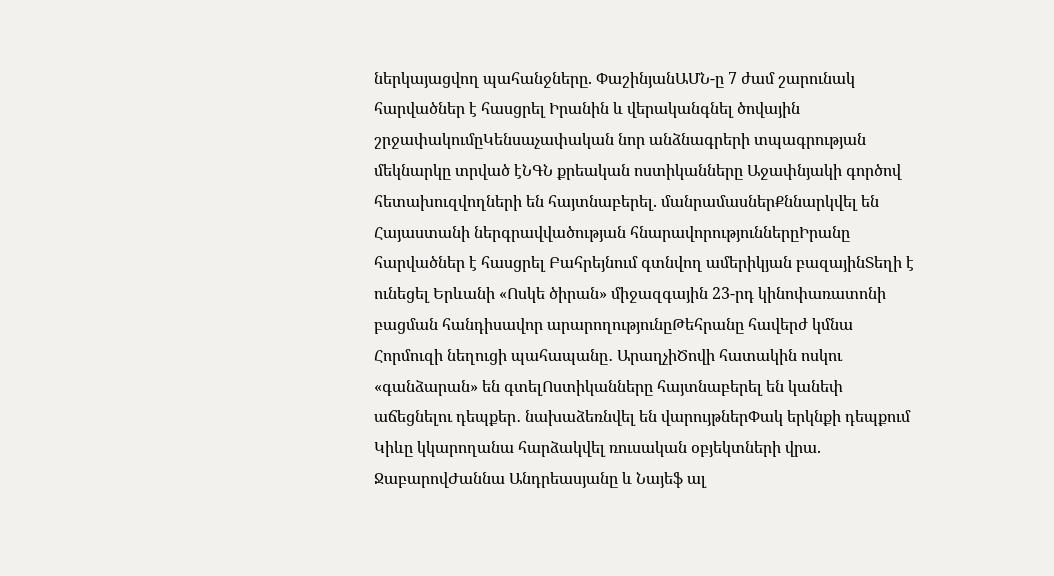ներկայացվող պահանջները. ՓաշինյանԱՄՆ-ը 7 ժամ շարունակ հարվածներ է հասցրել Իրանին և վերականգնել ծովային շրջափակումըԿենսաչափական նոր անձնագրերի տպագրության մեկնարկը տրված էՆԳՆ քրեական ոստիկանները Աջափնյակի գործով հետախուզվողների են հայտնաբերել. մանրամասներՔննարկվել են Հայաստանի ներգրավվածության հնարավորություններըԻրանը հարվածներ է հասցրել Բահրեյնում գտնվող ամերիկյան բազայինՏեղի է ունեցել Երևանի «Ոսկե ծիրան» միջազգային 23-րդ կինոփառատոնի բացման հանդիսավոր արարողությունըԹեհրանը հավերժ կմնա Հորմուզի նեղուցի պահապանը․ ԱրաղչիԾովի հատակին ոսկու «գանձարան» են գտելՈստիկանները հայտնաբերել են կանեփ աճեցնելու դեպքեր․ նախաձեռնվել են վարույթներՓակ երկնքի դեպքում Կիևը կկարողանա հարձակվել ռուսական օբյեկտների վրա. ՋաբարովԺաննա Անդրեասյանը և Նայեֆ ալ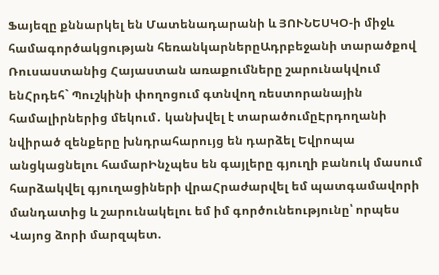Ֆայեզը քննարկել են Մատենադարանի և ՅՈՒՆԵՍԿՕ-ի միջև համագործակցության հեռանկարներըԱդրբեջանի տարածքով Ռուսաստանից Հայաստան առաքումները շարունակվում ենՀրդեհ` Պուշկինի փողոցում գտնվող ռեստորանային համալիրներից մեկում․ կանխվել է տարածումըԷրդողանի նվիրած զենքերը խնդրահարույց են դարձել Եվրոպա անցկացնելու համարԻնչպես են գայլերը գյուղի բանուկ մասում հարձակվել գյուղացիների վրաՀրաժարվել եմ պատգամավորի մանդատից և շարունակելու եմ իմ գործունեությունը՝ որպես Վայոց ձորի մարզպետ.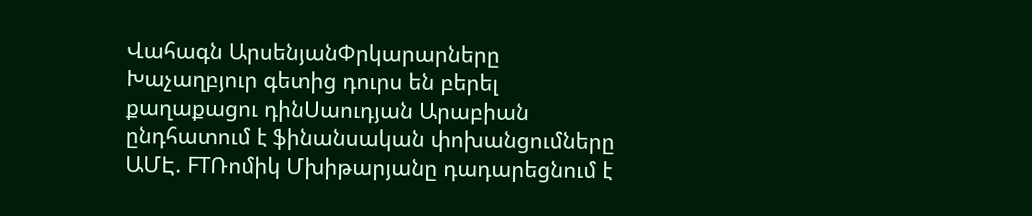Վահագն ԱրսենյանՓրկարարները Խաչաղբյուր գետից դուրս են բերել քաղաքացու դինՍաուդյան Արաբիան ընդհատում է ֆինանսական փոխանցումները ԱՄԷ. FTՌոմիկ Մխիթարյանը դադարեցնում է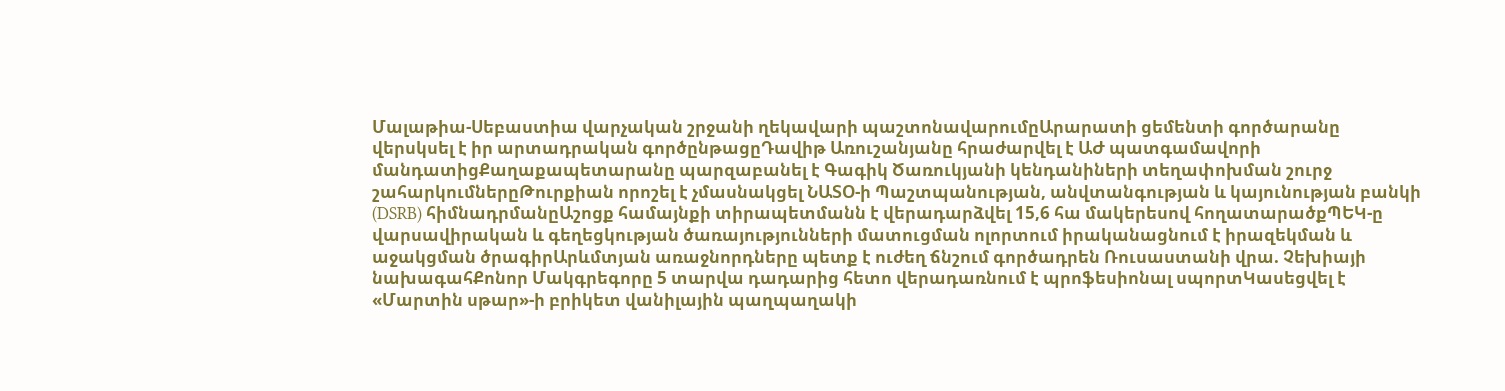Մալաթիա-Սեբաստիա վարչական շրջանի ղեկավարի պաշտոնավարումըԱրարատի ցեմենտի գործարանը վերսկսել է իր արտադրական գործընթացըԴավիթ Առուշանյանը հրաժարվել է ԱԺ պատգամավորի մանդատիցՔաղաքապետարանը պարզաբանել է Գագիկ Ծառուկյանի կենդանիների տեղափոխման շուրջ շահարկումներըԹուրքիան որոշել է չմասնակցել ՆԱՏՕ-ի Պաշտպանության, անվտանգության և կայունության բանկի (DSRB) հիմնադրմանըԱշոցք համայնքի տիրապետմանն է վերադարձվել 15,6 հա մակերեսով հողատարածքՊԵԿ-ը վարսավիրական և գեղեցկության ծառայությունների մատուցման ոլորտում իրականացնում է իրազեկման և աջակցման ծրագիրԱրևմտյան առաջնորդները պետք է ուժեղ ճնշում գործադրեն Ռուսաստանի վրա. Չեխիայի նախագահՔոնոր Մակգրեգորը 5 տարվա դադարից հետո վերադառնում է պրոֆեսիոնալ սպորտԿասեցվել է «Մարտին սթար»-ի բրիկետ վանիլային պաղպաղակի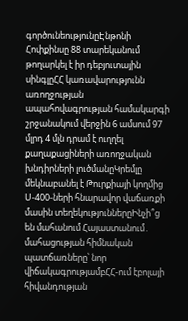գործունեությունըԷնթոնի Հոփքինսը 88 տարեկանում թողարկել է իր դեբյուտային սինգլըՀՀ կառավարությունն առողջության ապահովագրության համակարգի շրջանակում վերջին 6 ամսում 97 մլրդ 4 մլն դրամ է ուղղել քաղաքացիների առողջական խնդիրների լուծմանըԿրեմլը մեկնաբանել է Թուրքիայի կողմից Ս-400-ների հնարավոր վաճառքի մասին տեղեկություններըԻնչի՞ց են մահանում Հայաստանում․ մահացության հիմնական պատճառները՝ նոր վիճակագրությամբՀՀ-ում էբոլայի հիվանդության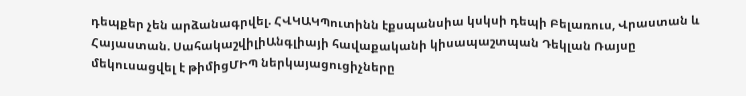դեպքեր չեն արձանագրվել. ՀՎԿԱԿՊուտինն էքսպանսիա կսկսի դեպի Բելառուս, Վրաստան և Հայաստան. ՍահակաշվիլիԱնգլիայի հավաքականի կիսապաշտպան Դեկլան Ռայսը մեկուսացվել է թիմիցՄԻՊ ներկայացուցիչները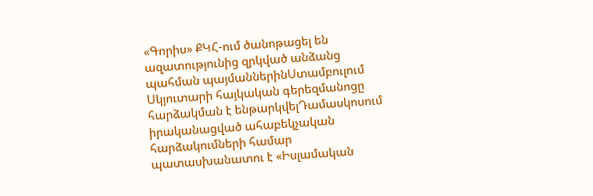«Գորիս» ՔԿՀ-ում ծանոթացել են ազատությունից զրկված անձանց պահման պայմաններինՍտամբուլում Սկյուտարի հայկական գերեզմանոցը հարձակման է ենթարկվելԴամասկոսում իրականացված ահաբեկչական հարձակումների համար պատասխանատու է «Իսլամական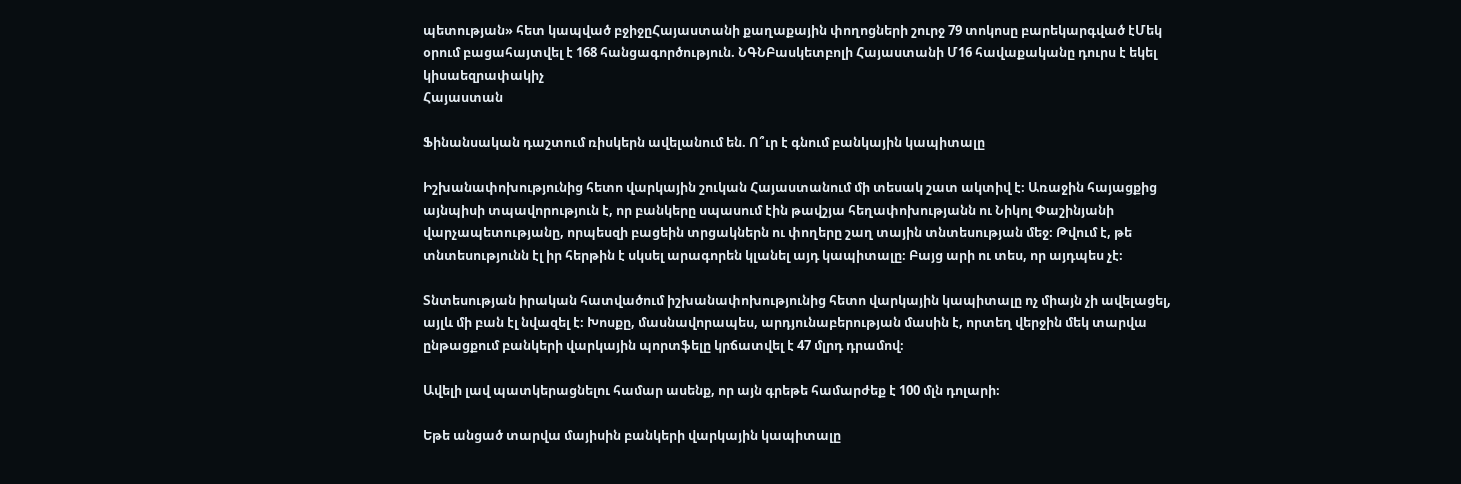պետության» հետ կապված բջիջըՀայաստանի քաղաքային փողոցների շուրջ 79 տոկոսը բարեկարգված էՄեկ օրում բացահայտվել է 168 հանցագործություն. ՆԳՆԲասկետբոլի Հայաստանի Մ16 հավաքականը դուրս է եկել կիսաեզրափակիչ
Հայաստան

Ֆինանսական դաշտում ռիսկերն ավելանում են. Ո՞ւր է գնում բանկային կապիտալը

Իշխանափոխությունից հետո վարկային շուկան Հայաստանում մի տեսակ շատ ակտիվ է։ Առաջին հայացքից այնպիսի տպավորություն է, որ բանկերը սպասում էին թավշյա հեղափոխությանն ու Նիկոլ Փաշինյանի վարչապետությանը, որպեսզի բացեին տրցակներն ու փողերը շաղ տային տնտեսության մեջ։ Թվում է, թե տնտեսությունն էլ իր հերթին է սկսել արագորեն կլանել այդ կապիտալը։ Բայց արի ու տես, որ այդպես չէ։

Տնտեսության իրական հատվածում իշխանափոխությունից հետո վարկային կապիտալը ոչ միայն չի ավելացել, այլև մի բան էլ նվազել է։ Խոսքը, մասնավորապես, արդյունաբերության մասին է, որտեղ վերջին մեկ տարվա ընթացքում բանկերի վարկային պորտֆելը կրճատվել է 47 մլրդ դրամով։

Ավելի լավ պատկերացնելու համար ասենք, որ այն գրեթե համարժեք է 100 մլն դոլարի։

Եթե անցած տարվա մայիսին բանկերի վարկային կապիտալը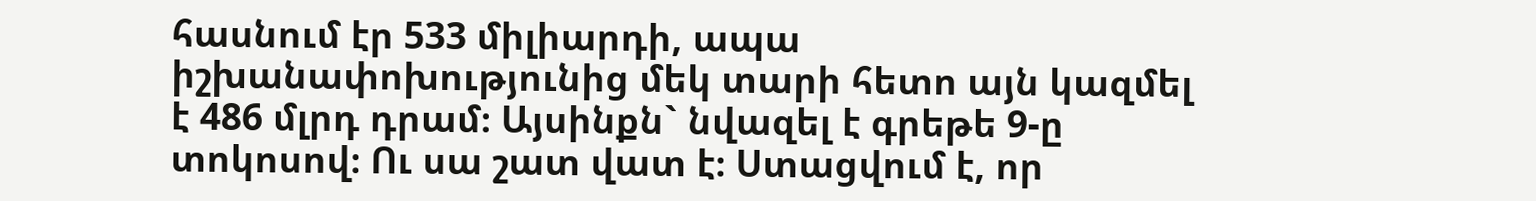հասնում էր 533 միլիարդի, ապա իշխանափոխությունից մեկ տարի հետո այն կազմել է 486 մլրդ դրամ։ Այսինքն` նվազել է գրեթե 9-ը տոկոսով։ Ու սա շատ վատ է։ Ստացվում է, որ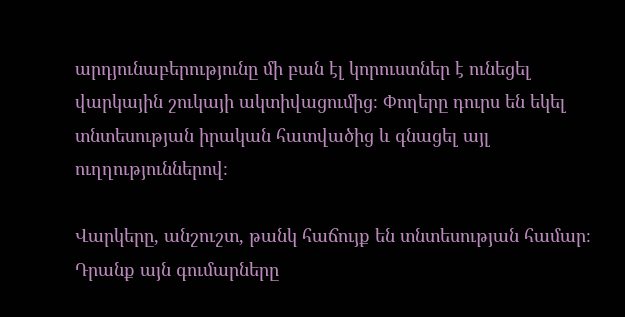արդյունաբերությունը մի բան էլ կորուստներ է ունեցել վարկային շուկայի ակտիվացումից։ Փողերը դուրս են եկել տնտեսության իրական հատվածից և գնացել այլ ուղղություններով։

Վարկերը, անշուշտ, թանկ հաճույք են տնտեսության համար։ Դրանք այն գումարները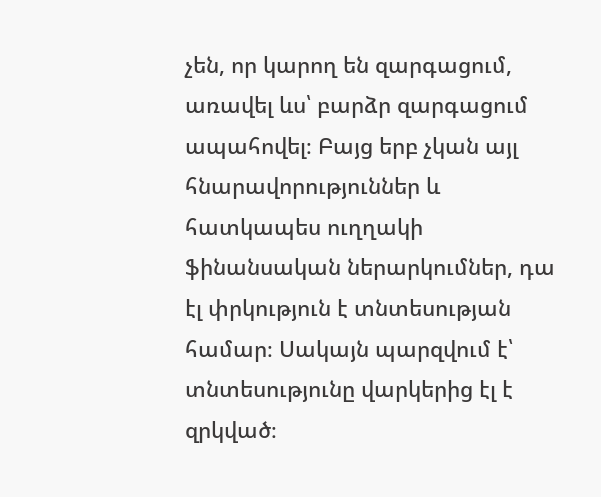չեն, որ կարող են զարգացում, առավել ևս՝ բարձր զարգացում ապահովել։ Բայց երբ չկան այլ հնարավորություններ և հատկապես ուղղակի ֆինանսական ներարկումներ, դա էլ փրկություն է տնտեսության համար։ Սակայն պարզվում է՝ տնտեսությունը վարկերից էլ է զրկված։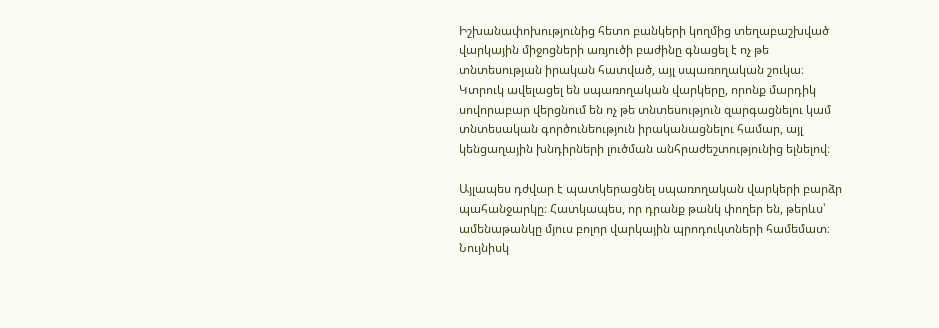Իշխանափոխությունից հետո բանկերի կողմից տեղաբաշխված վարկային միջոցների առյուծի բաժինը գնացել է ոչ թե տնտեսության իրական հատված, այլ սպառողական շուկա։ Կտրուկ ավելացել են սպառողական վարկերը, որոնք մարդիկ սովորաբար վերցնում են ոչ թե տնտեսություն զարգացնելու կամ տնտեսական գործունեություն իրականացնելու համար, այլ կենցաղային խնդիրների լուծման անհրաժեշտությունից ելնելով։

Այլապես դժվար է պատկերացնել սպառողական վարկերի բարձր պահանջարկը։ Հատկապես, որ դրանք թանկ փողեր են, թերևս՝ ամենաթանկը մյուս բոլոր վարկային պրոդուկտների համեմատ։ Նույնիսկ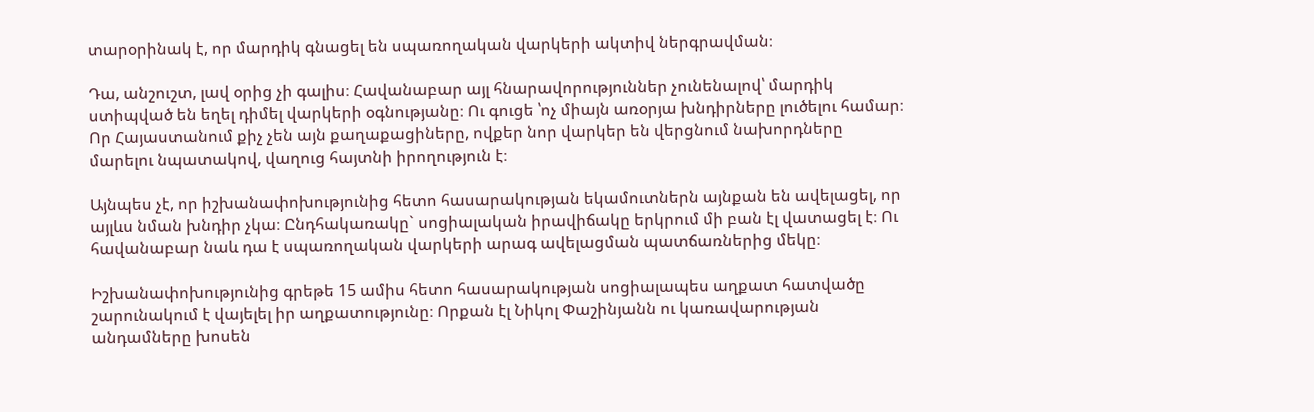տարօրինակ է, որ մարդիկ գնացել են սպառողական վարկերի ակտիվ ներգրավման։

Դա, անշուշտ, լավ օրից չի գալիս։ Հավանաբար այլ հնարավորություններ չունենալով՝ մարդիկ ստիպված են եղել դիմել վարկերի օգնությանը։ Ու գուցե ՝ոչ միայն առօրյա խնդիրները լուծելու համար։ Որ Հայաստանում քիչ չեն այն քաղաքացիները, ովքեր նոր վարկեր են վերցնում նախորդները մարելու նպատակով, վաղուց հայտնի իրողություն է։

Այնպես չէ, որ իշխանափոխությունից հետո հասարակության եկամուտներն այնքան են ավելացել, որ այլևս նման խնդիր չկա։ Ընդհակառակը` սոցիալական իրավիճակը երկրում մի բան էլ վատացել է։ Ու հավանաբար նաև դա է սպառողական վարկերի արագ ավելացման պատճառներից մեկը։

Իշխանափոխությունից գրեթե 15 ամիս հետո հասարակության սոցիալապես աղքատ հատվածը շարունակում է վայելել իր աղքատությունը։ Որքան էլ Նիկոլ Փաշինյանն ու կառավարության անդամները խոսեն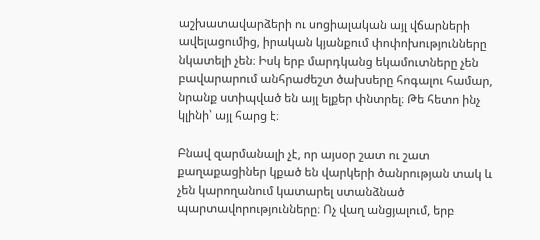աշխատավարձերի ու սոցիալական այլ վճարների ավելացումից, իրական կյանքում փոփոխությունները նկատելի չեն։ Իսկ երբ մարդկանց եկամուտները չեն բավարարում անհրաժեշտ ծախսերը հոգալու համար, նրանք ստիպված են այլ ելքեր փնտրել։ Թե հետո ինչ կլինի՝ այլ հարց է։

Բնավ զարմանալի չէ, որ այսօր շատ ու շատ քաղաքացիներ կքած են վարկերի ծանրության տակ և չեն կարողանում կատարել ստանձնած պարտավորությունները։ Ոչ վաղ անցյալում, երբ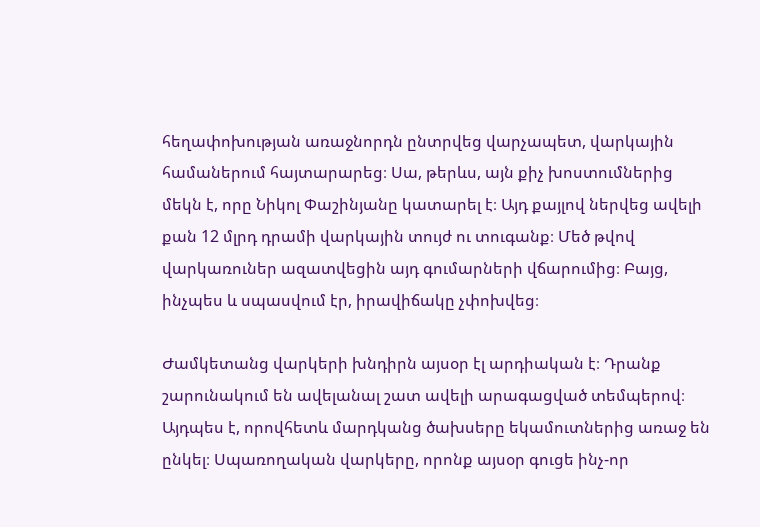հեղափոխության առաջնորդն ընտրվեց վարչապետ, վարկային համաներում հայտարարեց։ Սա, թերևս, այն քիչ խոստումներից մեկն է, որը Նիկոլ Փաշինյանը կատարել է։ Այդ քայլով ներվեց ավելի քան 12 մլրդ դրամի վարկային տույժ ու տուգանք։ Մեծ թվով վարկառուներ ազատվեցին այդ գումարների վճարումից։ Բայց, ինչպես և սպասվում էր, իրավիճակը չփոխվեց։

Ժամկետանց վարկերի խնդիրն այսօր էլ արդիական է։ Դրանք շարունակում են ավելանալ շատ ավելի արագացված տեմպերով։ Այդպես է, որովհետև մարդկանց ծախսերը եկամուտներից առաջ են ընկել։ Սպառողական վարկերը, որոնք այսօր գուցե ինչ-որ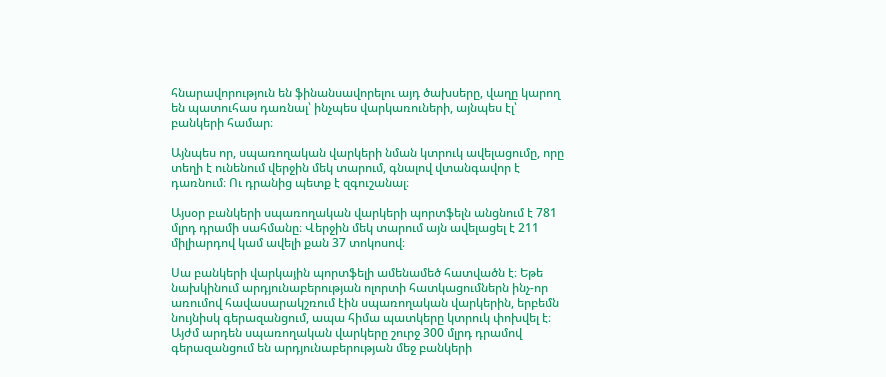հնարավորություն են ֆինանսավորելու այդ ծախսերը, վաղը կարող են պատուհաս դառնալ՝ ինչպես վարկառուների, այնպես էլ՝ բանկերի համար։

Այնպես որ, սպառողական վարկերի նման կտրուկ ավելացումը, որը տեղի է ունենում վերջին մեկ տարում, գնալով վտանգավոր է դառնում։ Ու դրանից պետք է զգուշանալ։

Այսօր բանկերի սպառողական վարկերի պորտֆելն անցնում է 781 մլրդ դրամի սահմանը։ Վերջին մեկ տարում այն ավելացել է 211 միլիարդով կամ ավելի քան 37 տոկոսով։

Սա բանկերի վարկային պորտֆելի ամենամեծ հատվածն է։ Եթե նախկինում արդյունաբերության ոլորտի հատկացումներն ինչ-որ առումով հավասարակշռում էին սպառողական վարկերին, երբեմն նույնիսկ գերազանցում, ապա հիմա պատկերը կտրուկ փոխվել է։ Այժմ արդեն սպառողական վարկերը շուրջ 300 մլրդ դրամով գերազանցում են արդյունաբերության մեջ բանկերի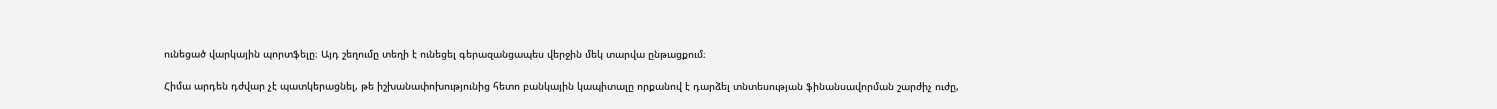ունեցած վարկային պորտֆելը։ Այդ շեղումը տեղի է ունեցել գերազանցապես վերջին մեկ տարվա ընթացքում։

Հիմա արդեն դժվար չէ պատկերացնել, թե իշխանափոխությունից հետո բանկային կապիտալը որքանով է դարձել տնտեսության ֆինանսավորման շարժիչ ուժը,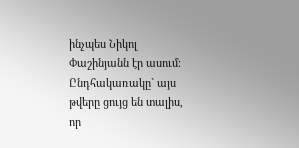ինչպես Նիկոլ Փաշինյանն էր ասում։ Ընդհակառակը` այս թվերը ցույց են տալիս, որ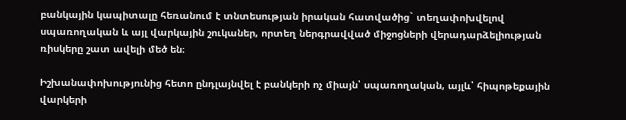բանկային կապիտալը հեռանում է տնտեսության իրական հատվածից` տեղափոխվելով սպառողական և այլ վարկային շուկաներ, որտեղ ներգրավված միջոցների վերադարձելիության ռիսկերը շատ ավելի մեծ են։

Իշխանափոխությունից հետո ընդլայնվել է բանկերի ոչ միայն՝ սպառողական, այլև՝ հիպոթեքային վարկերի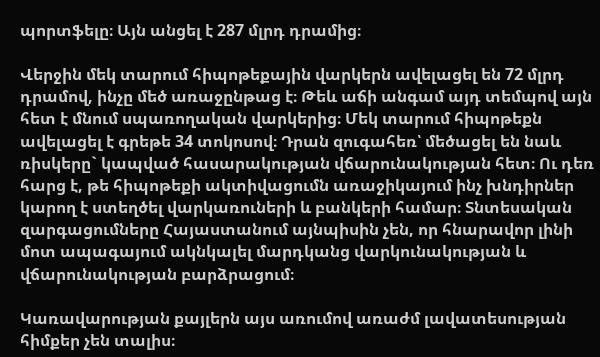պորտֆելը։ Այն անցել է 287 մլրդ դրամից։

Վերջին մեկ տարում հիպոթեքային վարկերն ավելացել են 72 մլրդ դրամով, ինչը մեծ առաջընթաց է։ Թեև աճի անգամ այդ տեմպով այն հետ է մնում սպառողական վարկերից։ Մեկ տարում հիպոթեքն ավելացել է գրեթե 34 տոկոսով։ Դրան զուգահեռ՝ մեծացել են նաև ռիսկերը` կապված հասարակության վճարունակության հետ։ Ու դեռ հարց է, թե հիպոթեքի ակտիվացումն առաջիկայում ինչ խնդիրներ կարող է ստեղծել վարկառուների և բանկերի համար։ Տնտեսական զարգացումները Հայաստանում այնպիսին չեն, որ հնարավոր լինի մոտ ապագայում ակնկալել մարդկանց վարկունակության և վճարունակության բարձրացում։

Կառավարության քայլերն այս առումով առաժմ լավատեսության հիմքեր չեն տալիս։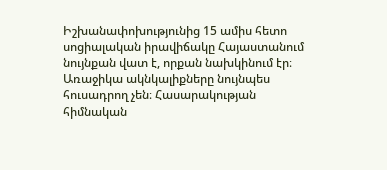Իշխանափոխությունից 15 ամիս հետո սոցիալական իրավիճակը Հայաստանում նույնքան վատ է, որքան նախկինում էր։ Առաջիկա ակնկալիքները նույնպես հուսադրող չեն։ Հասարակության հիմնական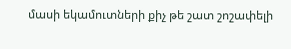մասի եկամուտների քիչ թե շատ շոշափելի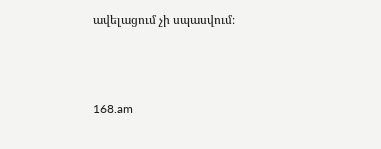ավելացում չի սպասվում։



168.am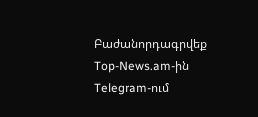Բաժանորդագրվեք Top-News.am-ին Telegram-ում